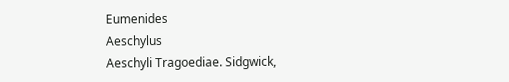Eumenides
Aeschylus
Aeschyli Tragoediae. Sidgwick,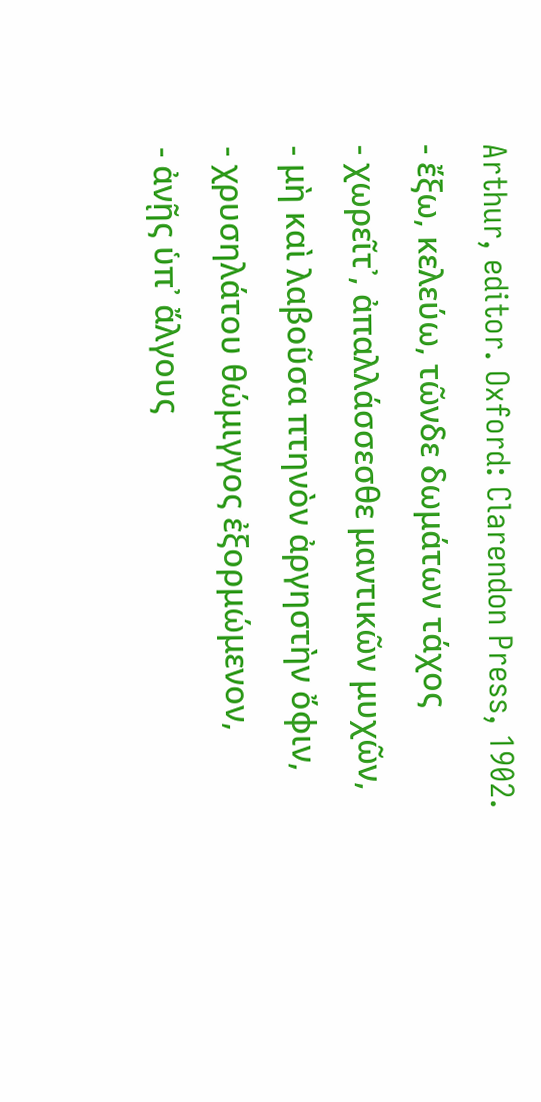Arthur, editor. Oxford: Clarendon Press, 1902.
- ἔξω, κελεύω, τῶνδε δωμάτων τάχος
- χωρεῖτ᾽, ἀπαλλάσσεσθε μαντικῶν μυχῶν,
- μὴ καὶ λαβοῦσα πτηνὸν ἀργηστὴν ὄφιν,
- χρυσηλάτου θώμιγγος ἐξορμώμενον,
- ἀνῇς ὑπ᾽ ἄλγους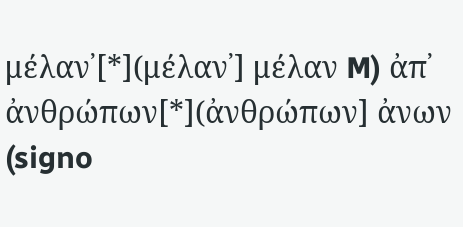μέλαν᾽[*](μέλαν᾽] μέλαν M) ἀπ᾽ ἀνθρώπων[*](ἀνθρώπων] ἀνων (signo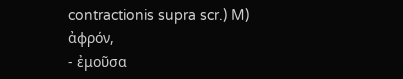contractionis supra scr.) M) ἀφρόν,
- ἐμοῦσα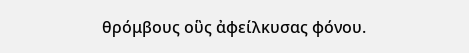θρόμβους οὓς ἀφείλκυσας φόνου.